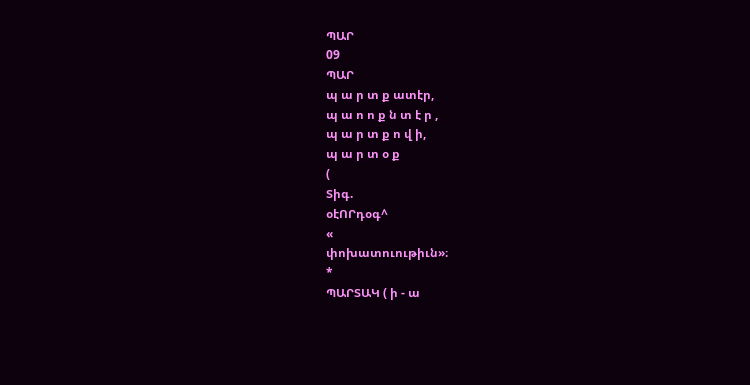ՊԱՐ
09
ՊԱՐ
պ ա ր տ ք ատէր,
պ ա ո ո ք ն տ է ր ,
պ ա ր տ ք ո վ ի,
պ ա ր տ օ ք
(
Տիգ.
օէՈՐդօգ^
«
փոխատուութիւն»։
*
ՊԱՐՏԱԿ ( ի - ա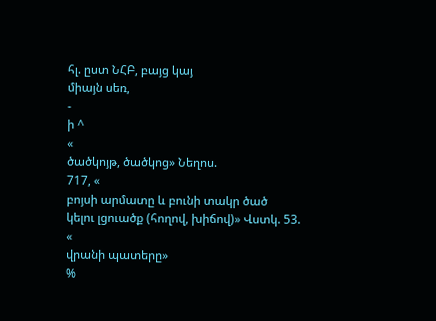հլ. ըստ ՆՀԲ, բայց կայ
միայն սեռ,
-
ի ^
«
ծածկոյթ, ծածկոց» Նեղոս.
717, «
բոյսի արմատը և բունի տակր ծած
կելու լցուածք (հողով, խիճով)» Վստկ. 53.
«
վրանի պատերը»
%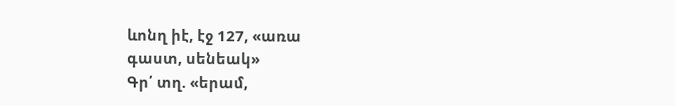ևոնղ իէ, էջ 127, «առա
գաստ, սենեակ»
Գր՛ տղ. «երամ,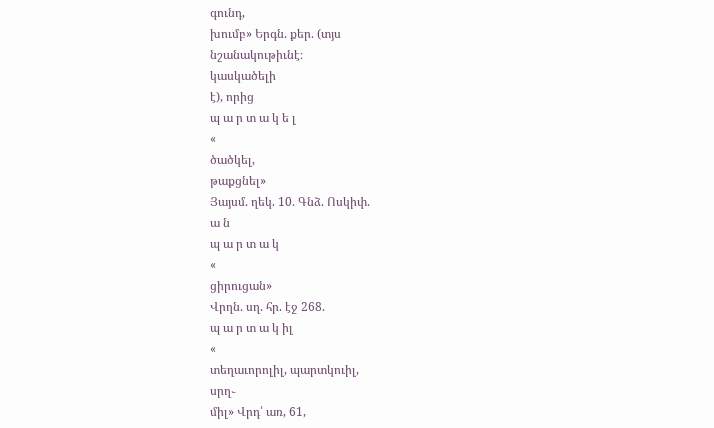գունդ,
խումբ» Երգն. քեր. (տյս
նշանակութիւնէ։
կասկածելի
է), որից
պ ա ր տ ա կ ե լ
«
ծածկել,
թաքցնել»
Յայսմ. ղեկ. 10. Գնձ. Ոսկիփ.
ա ն
պ ա ր տ ա կ
«
ցիրուցան»
Վրղն. սղ. հր. էջ 268.
պ ա ր տ ա կ իլ
«
տեղաւորոլիլ, պարտկուիլ,
սրղ֊
միլ» Վրդ՛ առ, 61,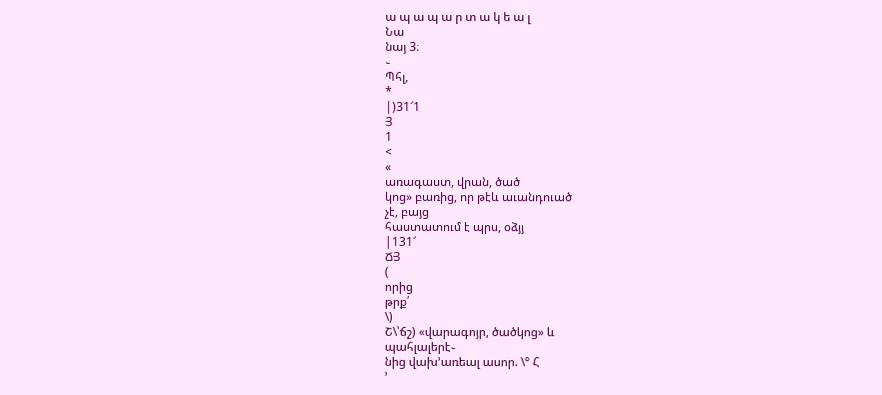ա պ ա պ ա ր տ ա կ ե ա լ
Նա
նայ 3։
֊
Պհլ,
*
|)31՜1
Յ
1
<
«
առագաստ, վրան, ծած
կոց» բառից, որ թէև աւանդուած
չէ, բայց
հաստատում է պրս, օձյյ
|131՜
ՃՅ
(
որից
թրք՛
\)
Շ\՝ճշ) «վարագոյր, ծածկոց» և
պահլալերէ֊
նից վախ՚առեալ ասոր. \° Հ
՚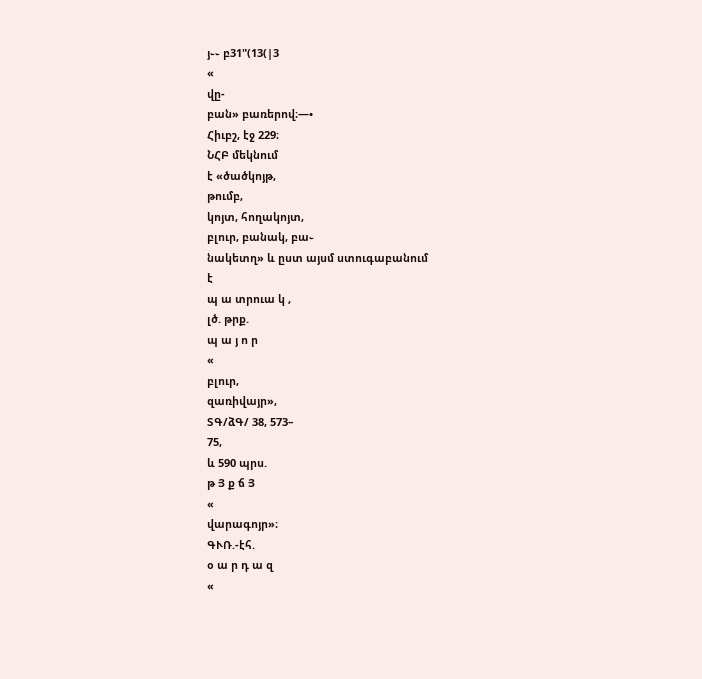յ֊֊ բ31"(13(|3
«
վը-
բան» բառերով։—•
Հիւբշ, էջ 229։
ՆՀԲ մեկնում
է «ծածկոյթ,
թումբ,
կոյտ, հողակոյտ,
բլուր, բանակ, բա֊
նակետղ» և ըստ այսմ ստուգաբանում
է
պ ա տրուա կ ,
լծ. թրք.
պ ա յ ո ր
«
բլուր,
զառիվայր»,
ՏԳ/ձԳ/ 38, 573–
75,
և 590 պրս.
թ Յ ք ճ Յ
«
վարագոյր»։
ԳՒՌ.-էհ.
օ ա ր դ ա զ
«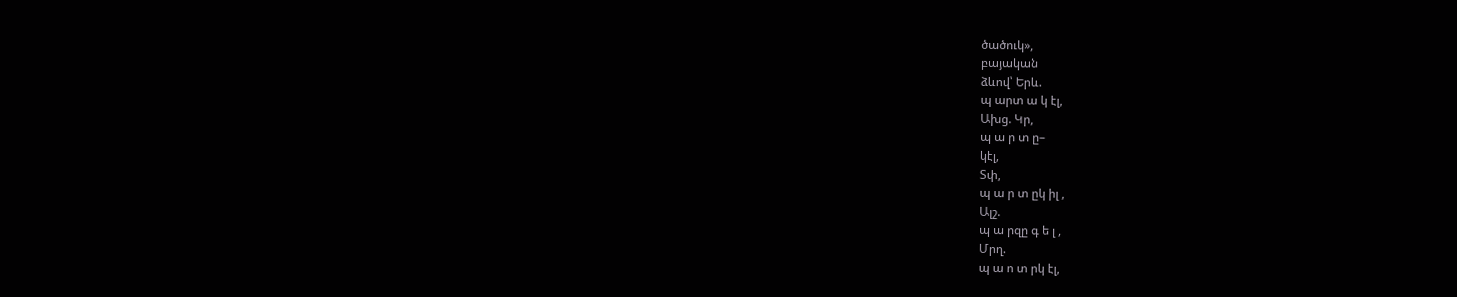ծածուկ»,
բայական
ձևով՝ Երև.
պ արտ ա կ էլ,
Ախց. Կր,
պ ա ր տ ը–
կէլ,
Տփ,
պ ա ր տ ըկ իլ ,
Ալշ.
պ ա րզը գ ե լ ,
Մրղ.
պ ա ո տ րկ էլ,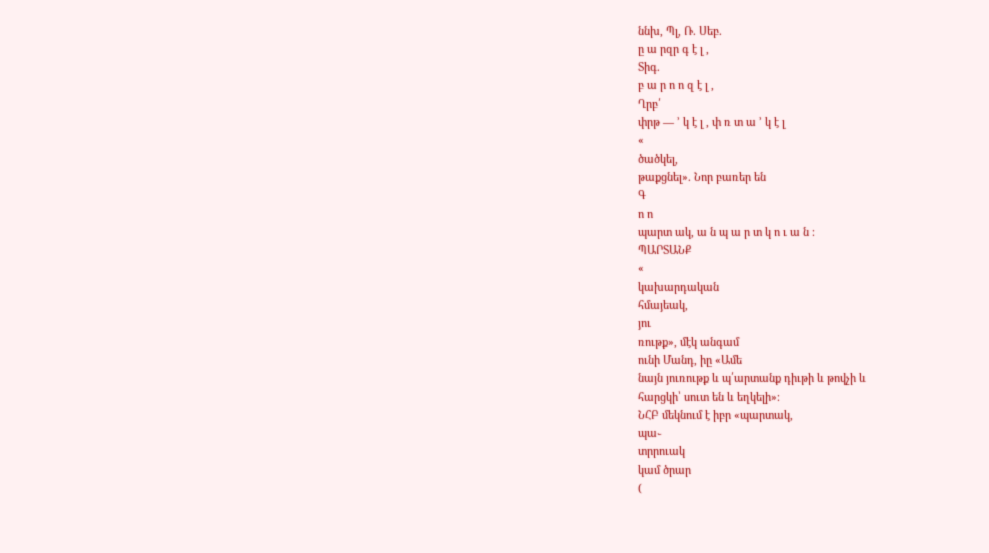ննխ, Պլ, Ռ. Սեբ.
ը ա րզր գ է լ ,
Տիգ.
բ ա ր ո ո զ է լ ,
Ղրբ՛
փրթ — ՚ կ է լ , փ ռ տ ա ՚ կ է լ
«
ծածկել,
թաքցնել». Նոր բառեր են
Գ
ո ո
պարտ ակ, ա ն պ ա ր տ կ ո ւ ա ն ։
ՊԱՐՏԱՆՔ
«
կախարդական
հմայեակ,
յու
ռութք», մէկ անգամ
ունի Մանդ, իը «Ամե
նայն յուռութք և պ՛արտանք դիւթի և թովչի և
հարցկի՝ սուտ են և եղկելի»։
ՆՀԲ մեկնում է իբր «պարտակ,
պա֊
տրրուակ
կամ ծրար
(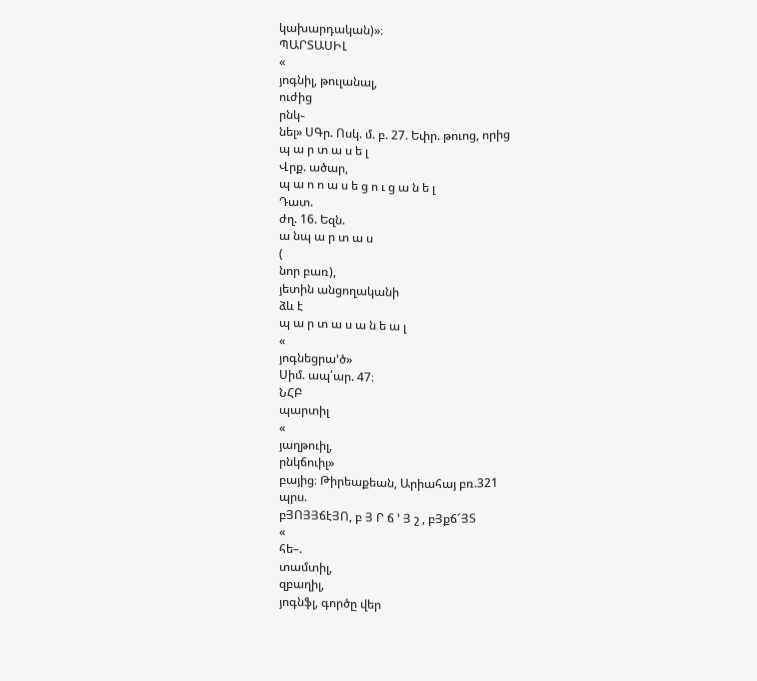կախարդական)»։
ՊԱՐՏԱՍԻԼ
«
յոգնիլ, թուլանալ,
ուժից
րնկ֊
նել» ՍԳր. Ոսկ. մ. բ. 27. Եփր. թուոց, որից
պ ա ր տ ա ս ե լ
Վրք. ածար,
պ ա ո ո ա ս ե ց ո ւ ց ա ն ե լ
Դատ.
ժղ. 16. Եզն.
ա նպ ա ր տ ա ս
(
նոր բառ),
յետին անցողականի
ձև է
պ ա ր տ ա ս ա ն ե ա լ
«
յոգնեցրա՚ծ»
Սիմ. ապ՛ար. 47։
ՆՀԲ
պարտիլ
«
յաղթուիլ,
րնկճուիլ»
բայից։ Թիրեաքեան, Արիահայ բռ.321
պրս.
բՅՈՅՅճէՅՈ, բ Յ Ր ճ ՚ Յ շ , բՅքճ՜ՅՏ
«
հե–.
տամտիլ,
զբաղիլ,
յոգնֆլ, գործը վեր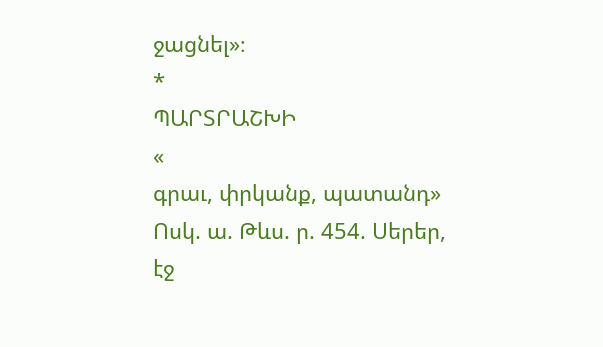ջացնել»։
*
ՊԱՐՏՐԱՇԽԻ
«
գրաւ, փրկանք, պատանդ»
Ոսկ. ա. Թևս. ր. 454. Սերեր, էջ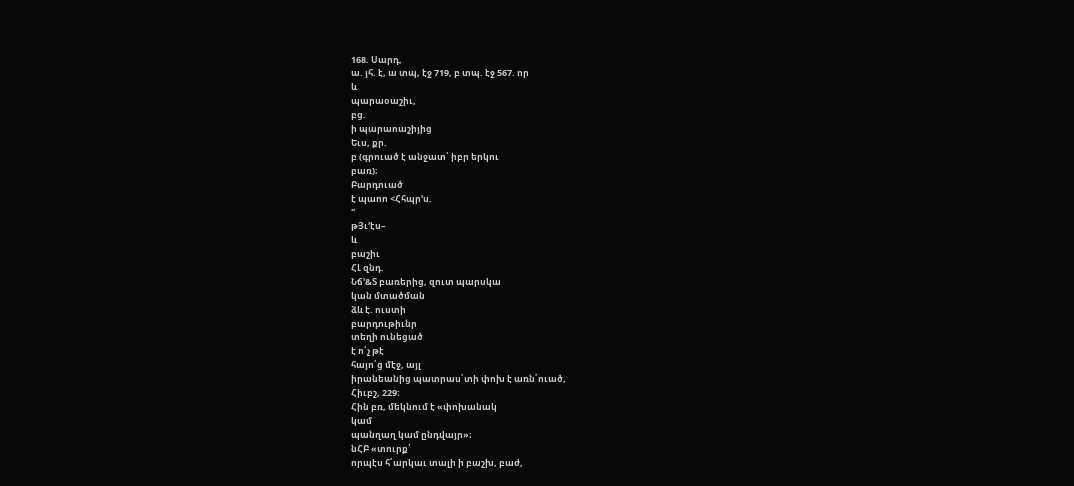168. Սարդ,
ա. յհ. է, ա տպ, էջ 719, բ տպ. էջ 567. որ
և
պարաօաշիւ,
բց.
ի պարաոաշիյից
Եւս, քր.
բ (գրուած է անջատ՝ իբր երկու
բառ)։
Բարդուած
է պաոո <Հհպր՚ս.
"
թՅւ՚էս–
և
բաշիւ
ՀԼ զնդ.
Նճ՚&Տ բառերից, զուտ պարսկա
կան մտածման
ձև է. ուստի
բարդութիւնր
տեղի ունեցած
է ո՛չ թէ
հայո՛ց մէջ, այլ
իրանեանից պատրաս՛տի փոխ է առն՛ուած,
Հիւբշ, 229։
Հին բռ, մեկնում է «փոխանակ
կամ
պանղաղ կամ ընդվայր»։
նՀԲ «տուրք՝
որպէս հ՛արկաւ տալի ի բաշխ, բաժ,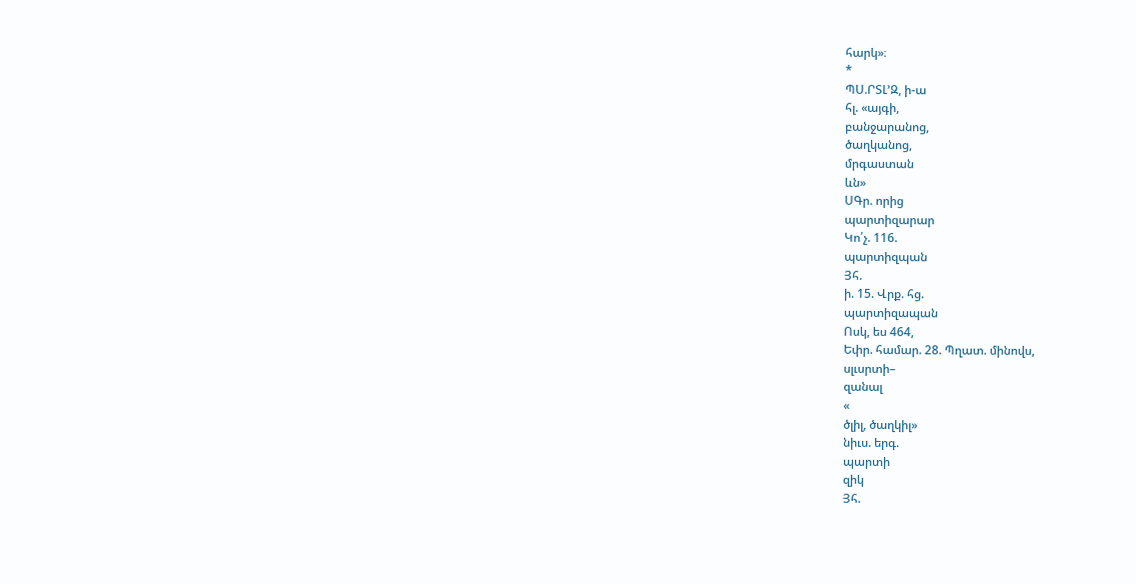հարկ»։
*
ՊՍ.ՐՏԼ՚Զ, ի-ա
հլ. «այգի,
բանջարանոց,
ծաղկանոց,
մրգաստան
ևն»
ՍԳր. որից
պարտիզարար
Կո՛չ. 116.
պարտիզպան
Յհ.
ի. 15. Վրք. հց.
պարտիզապան
Ոսկ, ես 464,
Եփր. համար. 28. Պղատ. մինովս,
սլւսրտի–
զանալ
«
ծլիլ, ծաղկիլ»
նիւս. երգ.
պարտի
զիկ
Յհ.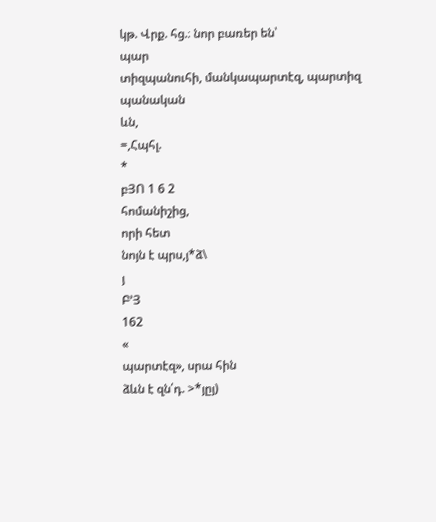կթ. Վրք. հց.։ նոր բառեր են՝
պար
տիզպանուհի, մանկապարտէզ, պարտիզ
պանական
ևն,
=,Հպհլ.
*
բՅՈ 1 6 2
հոմանիշից,
որի հետ
նոյն է պրս,յ*ձ\
յ
Բ՚Յ
162
«
պարտէզ», սրա հին
ձևն է զն՛դ. >*յըյ)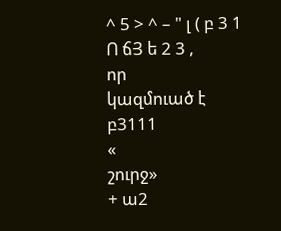^ 5 > ^ – " լ ( բ 3 1 Ո ճՅ ե 2 3 ,
որ
կազմուած է
բ3111
«
շուրջ»
+ ա2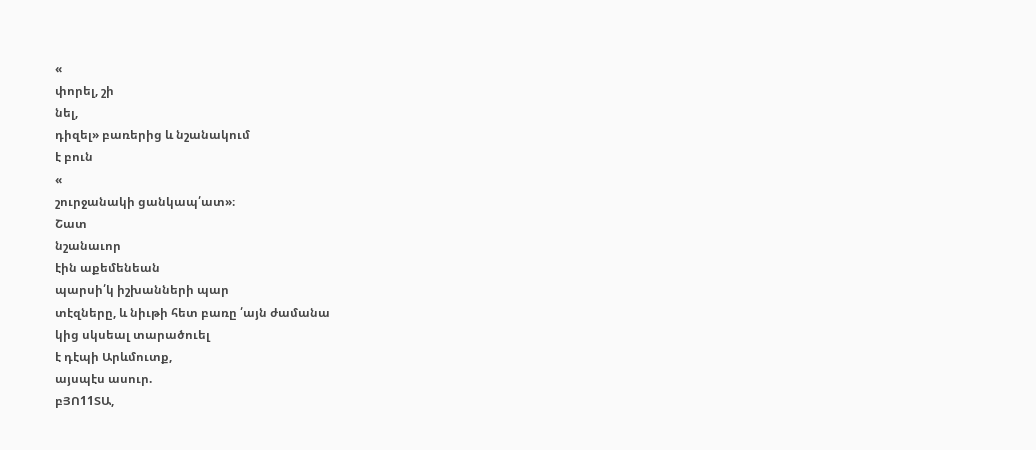«
փորել, շի
նել,
դիզել» բառերից և նշանակում
է բուն
«
շուրջանակի ցանկապ՛ատ»։
Շատ
նշանաւոր
էին աքեմենեան
պարսի՛կ իշխանների պար
տէզները, և նիւթի հետ բառը ՛այն ժամանա
կից սկսեալ տարածուել
է դէպի Արևմուտք,
այսպէս ասուր.
բՅՈ11ՏԱ,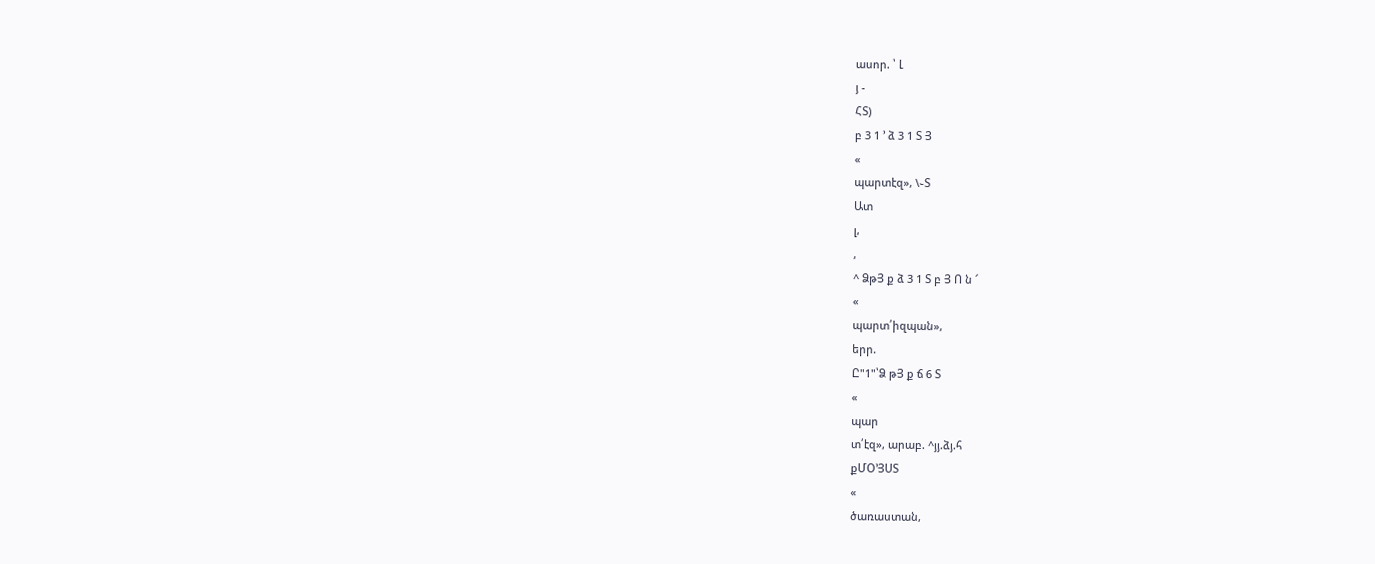ասոր. ՝ Լ
յ -
ՀՏ)
բ 3 1 ՚ ձ 3 1 Տ Յ
«
պարտէզ», \֊Տ
Ատ
լ,
,
^ ՁթՅ ք ձ 3 1 Տ բ Յ Ո ն ՜
«
պարտ՛իզպան»,
երր.
Ը"1"՝Ձ թՅ ք ճ 6 Տ
«
պար
տ՛էզ», արաբ. ^յյ.ձյ.հ
քՄՕ՚ՅՍՏ
«
ծառաստան,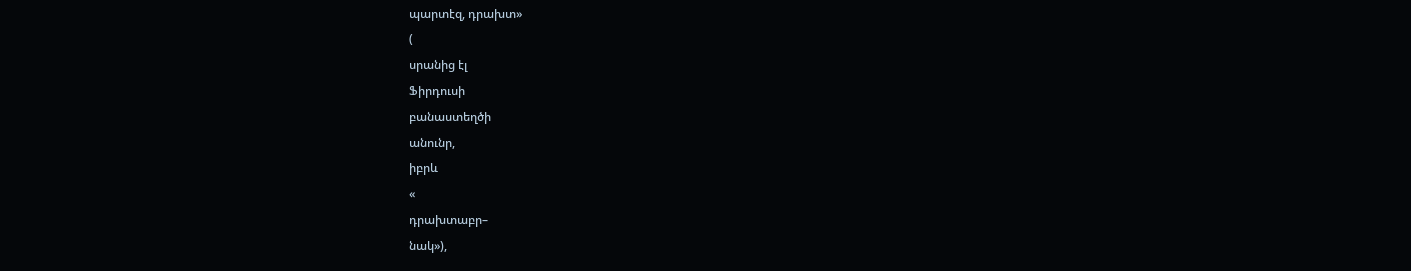պարտէզ, դրախտ»
(
սրանից էլ
Ֆիրդուսի
բանաստեղծի
անունր,
իբրև
«
դրախտաբր–
նակ»),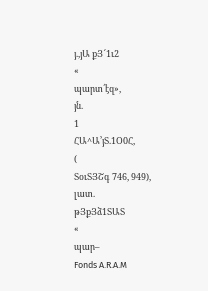յ.,յԱ քՅ՜1ւ2
«
պարտ՛էզ»,
յն.
1
ՀԱ^Ա՚յՏ.1Օ0Հ,
(
ՏօւՏՅՇգ 746, 949),
լատ.
թՅքՅձ1ՏԱՏ
«
պար–
Fonds A.R.A.M